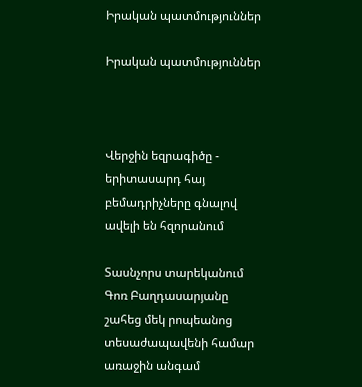Իրական պատմություններ

Իրական պատմություններ



Վերջին եզրագիծը - երիտասարդ հայ բեմադրիչները գնալով ավելի են հզորանում

Տասնչորս տարեկանում Գոռ Բաղդասարյանը շահեց մեկ րոպեանոց տեսաժապավենի համար առաջին անգամ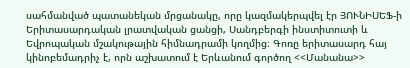սահմանված պատանեկան մրցանակը, որը կազմակերպվել էր ՅՈՒՆԻՍԵՖ-ի Երիտասարդական լրատվական ցանցի, Սանդբերգի ինստիտուտի և Եվրոպական մշակութային հիմնադրամի կողմից։ Գոռը երիտասարդ հայ կինոբեմադրիչ է, որն աշխատում է Երևանում գործող <<Մանանա>>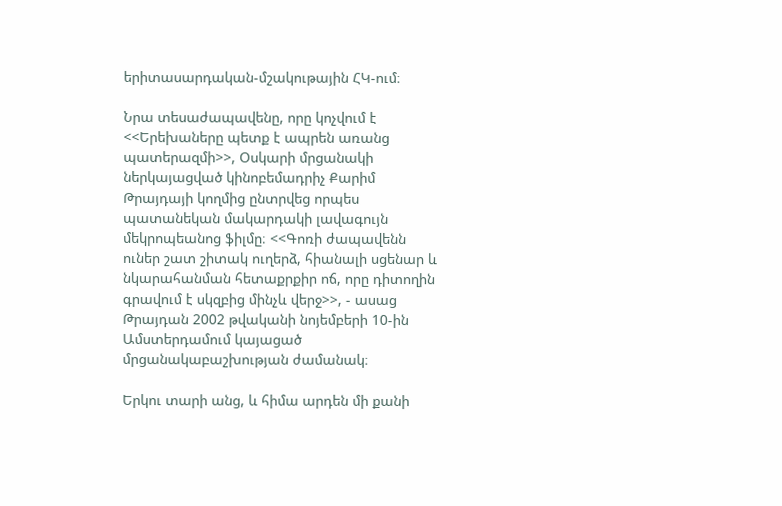երիտասարդական-մշակութային ՀԿ-ում։

Նրա տեսաժապավենը, որը կոչվում է <<Երեխաները պետք է ապրեն առանց պատերազմի>>, Օսկարի մրցանակի ներկայացված կինոբեմադրիչ Քարիմ Թրայդայի կողմից ընտրվեց որպես պատանեկան մակարդակի լավագույն մեկրոպեանոց ֆիլմը։ <<Գոռի ժապավենն ուներ շատ շիտակ ուղերձ, հիանալի սցենար և նկարահանման հետաքրքիր ոճ, որը դիտողին գրավում է սկզբից մինչև վերջ>>, - ասաց Թրայդան 2002 թվականի նոյեմբերի 10-ին Ամստերդամում կայացած մրցանակաբաշխության ժամանակ։

Երկու տարի անց, և հիմա արդեն մի քանի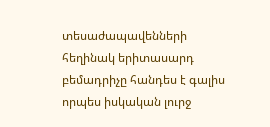տեսաժապավենների հեղինակ երիտասարդ բեմադրիչը հանդես է գալիս որպես իսկական լուրջ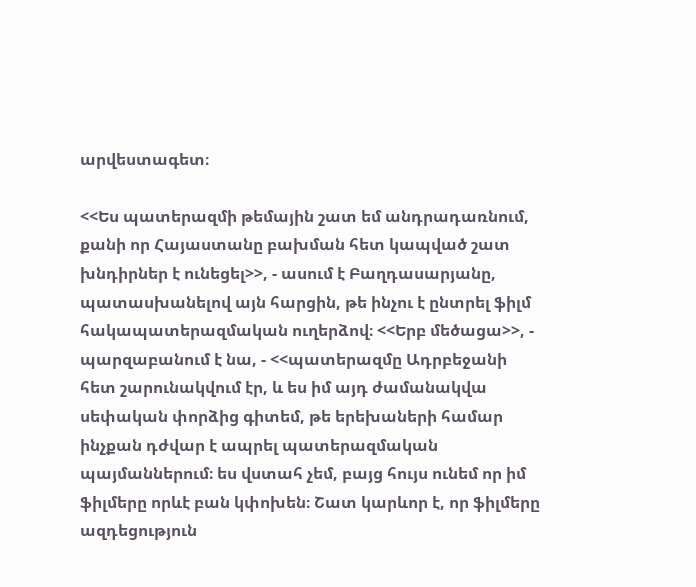արվեստագետ։

<<Ես պատերազմի թեմային շատ եմ անդրադառնում, քանի որ Հայաստանը բախման հետ կապված շատ խնդիրներ է ունեցել>>, - ասում է Բաղդասարյանը, պատասխանելով այն հարցին, թե ինչու է ընտրել ֆիլմ հակապատերազմական ուղերձով։ <<Երբ մեծացա>>, - պարզաբանում է նա, - <<պատերազմը Ադրբեջանի հետ շարունակվում էր, և ես իմ այդ ժամանակվա սեփական փորձից գիտեմ, թե երեխաների համար ինչքան դժվար է ապրել պատերազմական պայմաններում։ ես վստահ չեմ, բայց հույս ունեմ որ իմ ֆիլմերը որևէ բան կփոխեն։ Շատ կարևոր է, որ ֆիլմերը ազդեցություն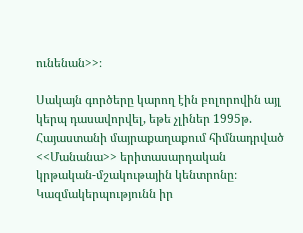ունենան>>։

Սակայն գործերը կարող էին բոլորովին այլ կերպ դասավորվել, եթե չլիներ 1995թ. Հայաստանի մայրաքաղաքում հիմնադրված <<Մանանա>> երիտասարդական կրթական-մշակութային կենտրոնը։ Կազմակերպությունն իր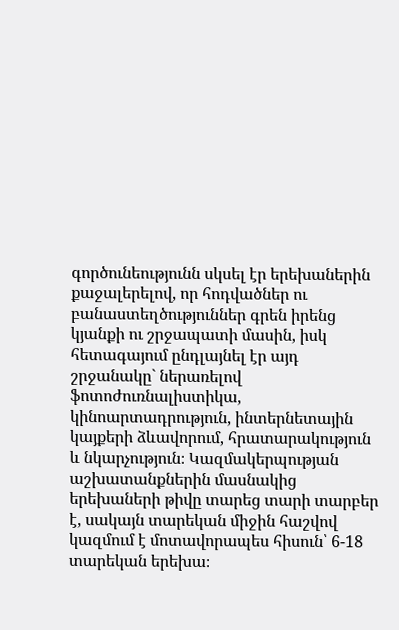գործունեությունն սկսել էր երեխաներին քաջալերելով, որ հոդվածներ ու բանաստեղծություններ գրեն իրենց կյանքի ու շրջապատի մասին, իսկ հետագայում ընդլայնել էր այդ շրջանակը` ներառելով ֆոտոժուռնալիստիկա, կինոարտադրություն, ինտերնետային կայքերի ձևավորում, հրատարակություն և նկարչություն։ Կազմակերպության աշխատանքներին մասնակից երեխաների թիվը տարեց տարի տարբեր է, սակայն տարեկան միջին հաշվով կազմում է մոտավորապես հիսուն՝ 6-18 տարեկան երեխա։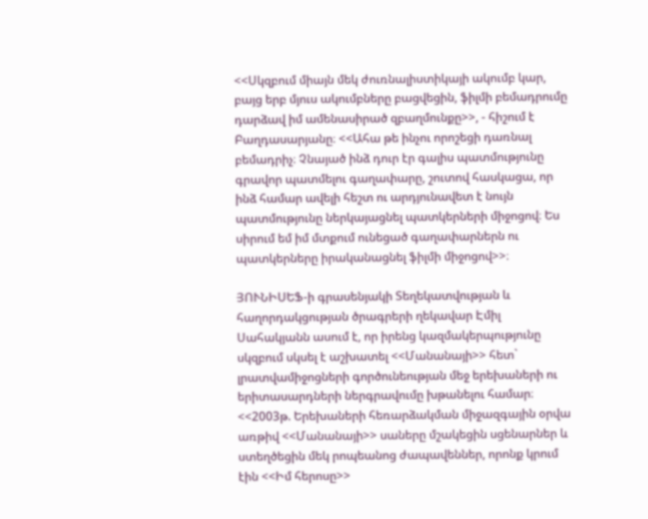<<Սկզբում միայն մեկ ժուռնալիստիկայի ակումբ կար, բայց երբ մյուս ակումբները բացվեցին, ֆիլմի բեմադրումը դարձավ իմ ամենասիրած զբաղմունքը>>, - հիշում է Բաղդասարյանը։ <<Ահա թե ինչու որոշեցի դառնալ բեմադրիչ։ Չնայած ինձ դուր էր գալիս պատմությունը գրավոր պատմելու գաղափարը, շուտով հասկացա, որ ինձ համար ավելի հեշտ ու արդյունավետ է նույն պատմությունը ներկայացնել պատկերների միջոցով։ Ես սիրում եմ իմ մտքում ունեցած գաղափարներն ու պատկերները իրականացնել ֆիլմի միջոցով>>։

ՅՈՒՆԻՍԵՖ-ի գրասենյակի Տեղեկատվության և հաղորդակցության ծրագրերի ղեկավար Էմիլ Սահակյանն ասում է, որ իրենց կազմակերպությունը սկզբում սկսել է աշխատել <<Մանանայի>> հետ` լրատվամիջոցների գործունեության մեջ երեխաների ու երիտասարդների ներգրավումը խթանելու համար։ <<2003թ. Երեխաների հեռարձակման միջազգային օրվա առթիվ <<Մանանայի>> սաները մշակեցին սցենարներ և ստեղծեցին մեկ րոպեանոց ժապավեններ, որոնք կրում էին <<Իմ հերոսը>>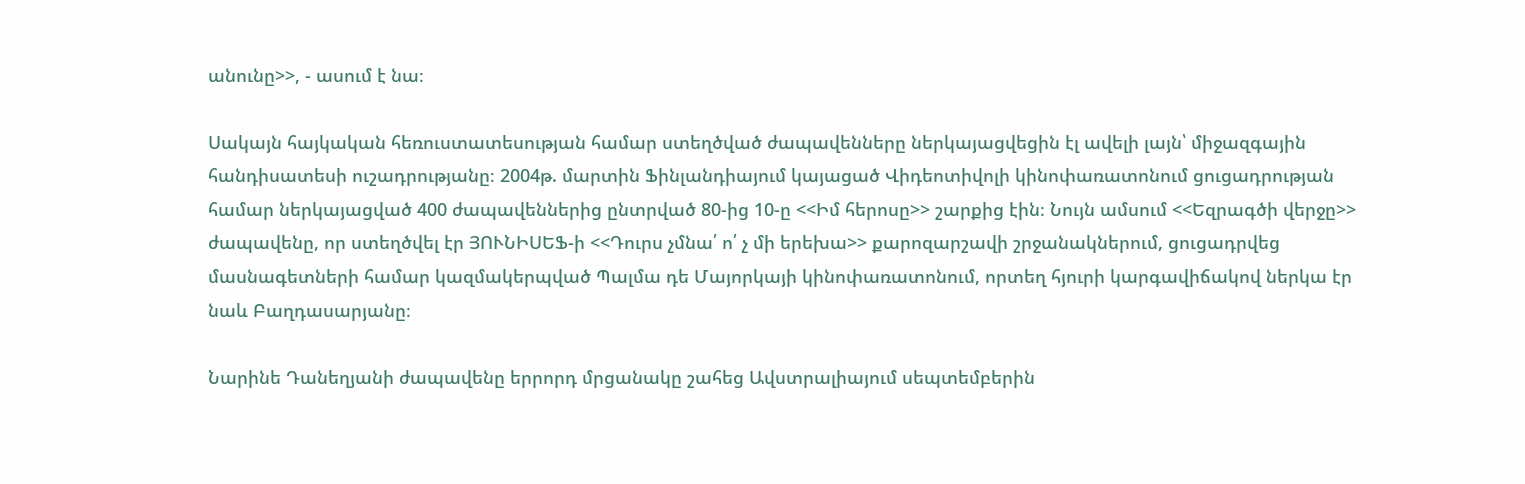անունը>>, - ասում է նա։

Սակայն հայկական հեռուստատեսության համար ստեղծված ժապավենները ներկայացվեցին էլ ավելի լայն՝ միջազգային հանդիսատեսի ուշադրությանը։ 2004թ. մարտին Ֆինլանդիայում կայացած Վիդեոտիվոլի կինոփառատոնում ցուցադրության համար ներկայացված 400 ժապավեններից ընտրված 80-ից 10-ը <<Իմ հերոսը>> շարքից էին։ Նույն ամսում <<Եզրագծի վերջը>> ժապավենը, որ ստեղծվել էր ՅՈՒՆԻՍԵՖ-ի <<Դուրս չմնա՛ ո՛ չ մի երեխա>> քարոզարշավի շրջանակներում, ցուցադրվեց մասնագետների համար կազմակերպված Պալմա դե Մայորկայի կինոփառատոնում, որտեղ հյուրի կարգավիճակով ներկա էր նաև Բաղդասարյանը։

Նարինե Դանեղյանի ժապավենը երրորդ մրցանակը շահեց Ավստրալիայում սեպտեմբերին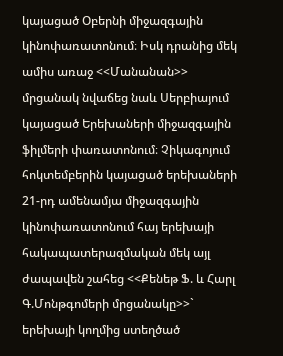կայացած Օբերնի միջազգային կինոփառատոնում։ Իսկ դրանից մեկ ամիս առաջ <<Մանանան>> մրցանակ նվաճեց նաև Սերբիայում կայացած Երեխաների միջազգային ֆիլմերի փառատոնում։ Չիկագոյում հոկտեմբերին կայացած երեխաների 21-րդ ամենամյա միջազգային կինոփառատոնում հայ երեխայի հակապատերազմական մեկ այլ ժապավեն շահեց <<Քենեթ Ֆ. և Հարլ Գ.Մոնթգոմերի մրցանակը>>` երեխայի կողմից ստեղծած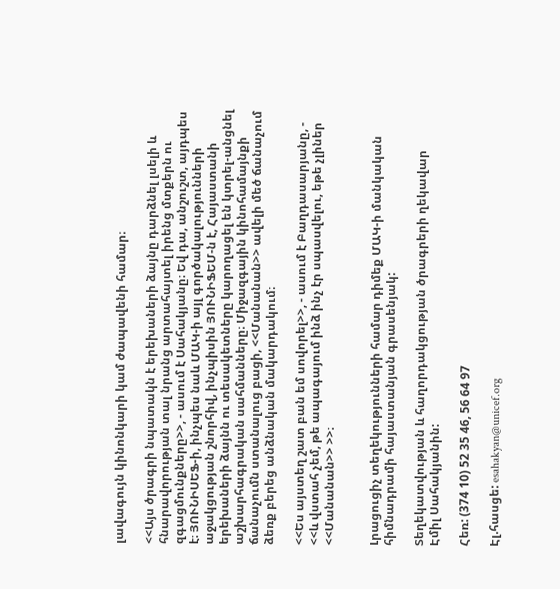լավագույն կինոնկարի կամ ժապավենի համար։

<<Այս ծրագրի նպատակն է երեխաների ձայնը դարձնել լսելի և հնարավորության տալ նրանց արտահայտել իրենց մտքերն ու զգացմունքները>>, - ասում է Սահակյանը։ Եվ դա, անշուշտ, այդպես է։ ՅՈՒՆԻՍԵՖ-ի, ինչպես նաև ՄԱԿ-ի այլ գործակալությունների աջակցության շնորհիվ, ինչպիսին ՅՈՒՆԻՖԵՄ-ն է, Հայաստանի երեխաների ձայնն ու տեսակետները կարողացել են կտրել-անցնել աշխարհագրական սահմանները։ Միջազգային կինոհամայնքի ճանաչումն ստանալուց բացի, <<Մանանան>> ավելի մեծ ճանաչում ձեռք բերեց անձնական մակարդակում։

<<Ես այստեղ շատ բան եմ սովորել>>, - ասում է Բաղդասարյանը, - <<և վստահ չեմ, թե ապագայում ինձ ինչ էր սպասվելու, եթե չլիներ <<Մանանան>> >>։


Լրացուցիչ տեղեկությունների համար դիմեք ՄԱԿ-ի մանկական հիմնադրամի հայաստանյան գրասենյակ:

Տեղեկատվության և հաղորդակցության ծրագրերի ղեկավար
Էմիլ Սահակյանին:

Հեռ: (374 10) 52 35 46, 56 64 97

Էլ.հասցե: esahakyan@unicef.org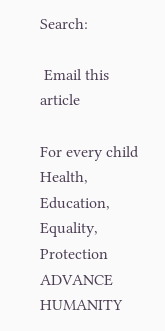Search:

 Email this article

For every child
Health, Education, Equality, Protection
ADVANCE HUMANITY